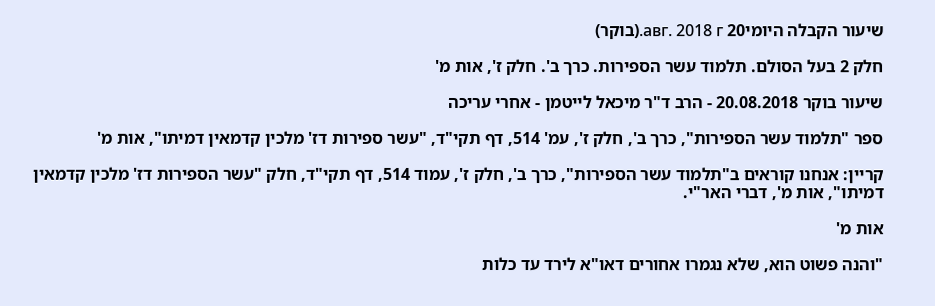שיעור הקבלה היומי20 авг. 2018 г.(בוקר)

חלק 2 בעל הסולם. תלמוד עשר הספירות. כרך ב'. חלק ז', אות מ'

שיעור בוקר 20.08.2018 - הרב ד"ר מיכאל לייטמן - אחרי עריכה

ספר "תלמוד עשר הספירות", כרך ב', חלק ז', עמ' 514, דף תקי"ד, "עשר ספירות דז' מלכין קדמאין דמיתו", אות מ'

קריין: אנחנו קוראים ב"תלמוד עשר הספירות", כרך ב', חלק ז', עמוד 514, דף תקי"ד, חלק "עשר הספירות דז' מלכין קדמאין דמיתו", אות מ', דברי האר"י.

אות מ'

"והנה פשוט הוא, שלא נגמרו אחורים דאו"א לירד עד כלות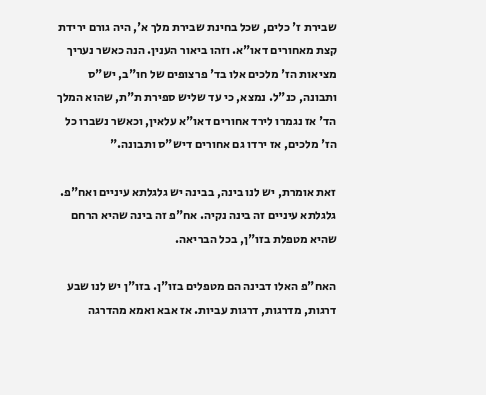שבירת ז' כלים, שכל בחינת שבירת מלך א', היה גורם ירידת קצת מאחורים דאו"א. וזהו ביאור הענין. הנה כאשר נעריך מציאות הז' מלכים אלו בד' פרצופים של חו"ב, יש"ס ותבונה, כנ"ל. נמצא, כי עד שליש ספירת ת"ת, שהוא המלך הד' אז נגמרו לירד אחורים דאו"א עלאין, וכאשר נשברו כל הז' מלכים, אז ירדו גם אחורים דיש"ס ותבונה."

זאת אומרת, יש לנו בינה, בבינה יש גלגלתא עיניים ואח"פ. גלגלתא עיניים זה בינה נקיה. אח"פ זה בינה שהיא הרחם שהיא מטפלת בזו"ן, בכל הבריאה.

האח"פ האלו דבינה הם מטפלים בזו"ן. בזו"ן יש לנו שבע דרגות, מדרגות, דרגות עביות. אז אבא ואמא מהדרגה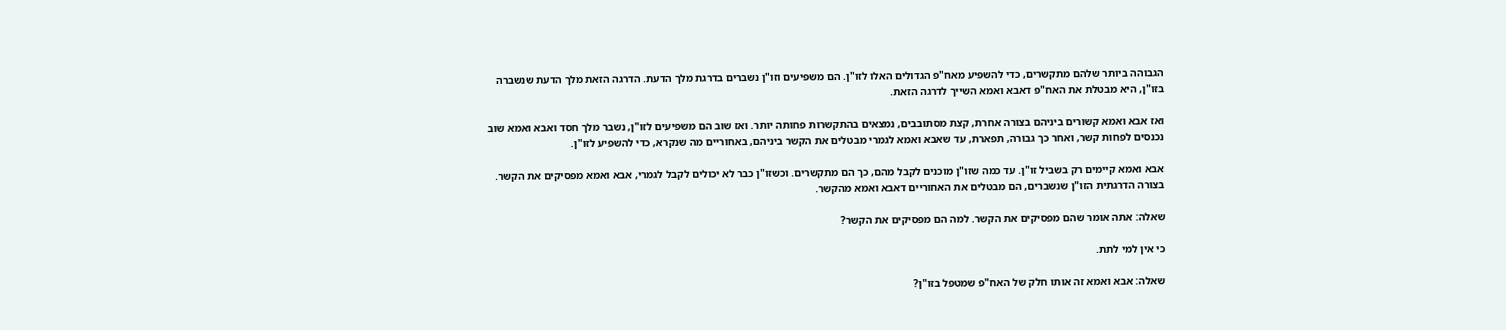הגבוהה ביותר שלהם מתקשרים, כדי להשפיע מאח"פ הגדולים האלו לזו"ן. הם משפיעים וזו"ן נשברים בדרגת מלך הדעת. הדרגה הזאת מלך הדעת שנשברה בזו"ן, היא מבטלת את האח"פ דאבא ואמא השייך לדרגה הזאת.

ואז אבא ואמא קשורים ביניהם בצורה אחרת, קצת מסתובבים, נמצאים בהתקשרות פחותה יותר. ואז שוב הם משפיעים לזו"ן, נשבר מלך חסד ואבא ואמא שוב נכנסים לפחות קשר, ואחר כך גבורה, תפארת, עד שאבא ואמא לגמרי מבטלים את הקשר ביניהם, באחוריים מה שנקרא, כדי להשפיע לזו"ן.

אבא ואמא קיימים רק בשביל זו"ן. עד כמה שזו"ן מוכנים לקבל מהם, כך הם מתקשרים. וכשזו"ן כבר לא יכולים לקבל לגמרי, אבא ואמא מפסיקים את הקשר. בצורה הדרגתית הזו"ן שנשברים, הם מבטלים את האחוריים דאבא ואמא מהקשר.

שאלה: אתה אומר שהם מפסיקים את הקשר. למה הם מפסיקים את הקשר?

כי אין למי לתת.

שאלה: אבא ואמא זה אותו חלק של האח"פ שמטפל בזו"ן?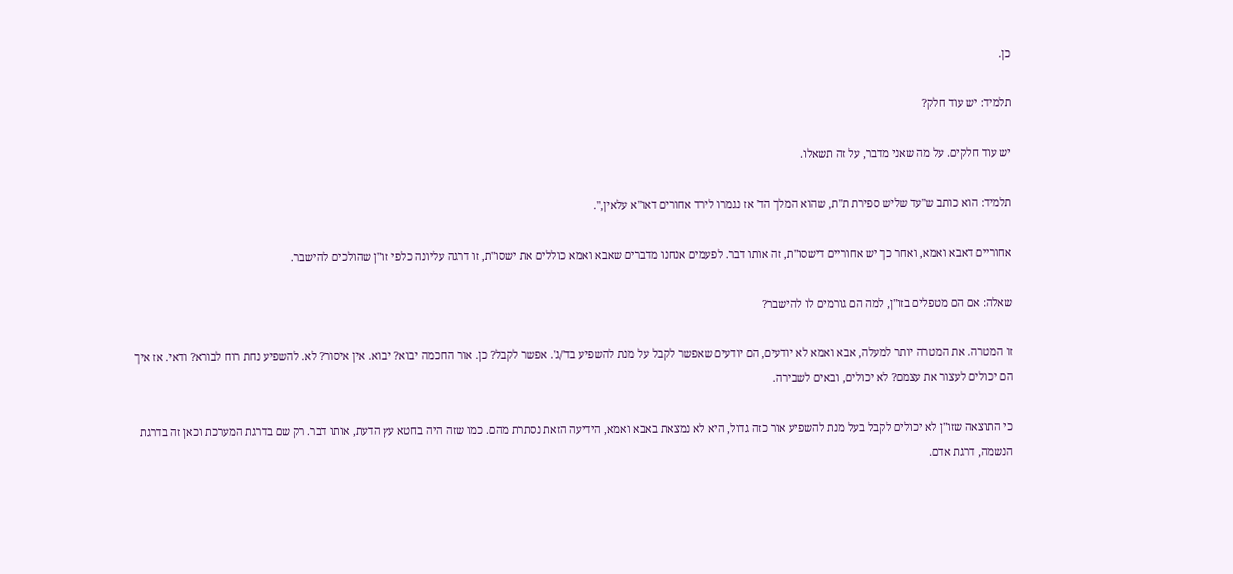כן.

תלמיד: יש עוד חלק?

יש עוד חלקים. על מה שאני מדבר, על זה תשאלו.

תלמיד: הוא כותב ש"עד שליש ספירת ת"ת, שהוא המלך הד' אז נגמרו לירד אחורים דאו"א עלאין,".

אחוריים דאבא ואמא, ואחר כך יש אחוריים דישסו"ת, זה אותו דבר. לפעמים אנחנו מדברים שאבא ואמא כוללים את ישסו"ת, זו דרגה עליונה כלפי זו"ן שהולכים להישבר.

שאלה: אם הם מטפלים בזו"ן, למה הם גורמים לו להישבר?

זו המטרה. את המטרה יותר למעלה, אבא ואמא לא יודעים, הם יודעים שאפשר לקבל על מנת להשפיע בד'/ג'. אפשר לקבל? כן. אור החכמה יבוא? יבוא. אין איסור? לא. להשפיע נחת רוח לבורא? ודאי. אז איך הם יכולים לעצור את עצמם? לא יכולים, ובאים לשבירה.

כי התוצאה שזו"ן לא יכולים לקבל בעל מנת להשפיע אור כזה גדול, היא לא נמצאת באבא ואמא, הידיעה הזאת נסתרת מהם. כמו שזה היה בחטא עץ הדעת, אותו דבר. רק שם בדרגת המערכת וכאן זה בדרגת הנשמה, דרגת אדם.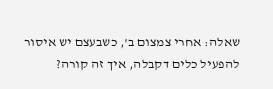שאלה: אחרי צמצום ב', כשבעצם יש איסור להפעיל כלים דקבלה, איך זה קורה?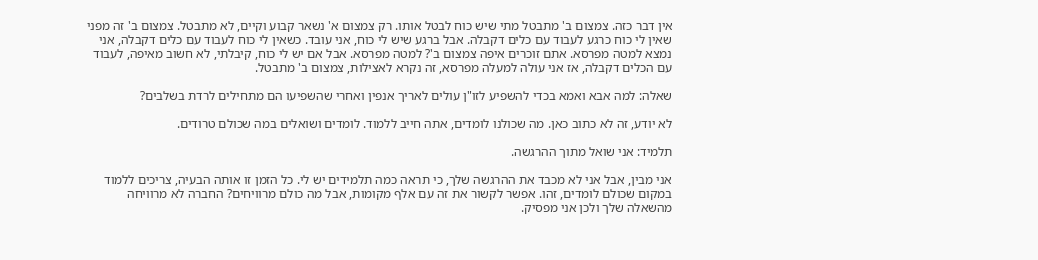אין דבר כזה. צמצום ב' מתבטל מתי שיש כוח לבטל אותו. רק צמצום א' נשאר קבוע וקיים, לא מתבטל. צמצום ב' זה מפני שאין לי כוח כרגע לעבוד עם כלים דקבלה. אבל ברגע שיש לי כוח, אני עובד. כשאין לי כוח לעבוד עם כלים דקבלה, אני נמצא למטה מפרסא. אתם זוכרים איפה צמצום ב'? למטה מפרסא. אבל אם יש לי כוח, קיבלתי, לא חשוב מאיפה, לעבוד עם הכלים דקבלה, אז אני עולה למעלה מפרסא, זה נקרא לאצילות, צמצום ב' מתבטל.

שאלה: למה אבא ואמא בכדי להשפיע לזו"ן עולים לאריך אנפין ואחרי שהשפיעו הם מתחילים לרדת בשלבים?

לא יודע, זה לא כתוב כאן. מה שכולנו לומדים, אתה חייב ללמוד. לומדים ושואלים במה שכולם טרודים.

תלמיד: אני שואל מתוך ההרגשה.

אני מבין, אבל אני לא מכבד את ההרגשה שלך, כי תראה כמה תלמידים יש לי. כל הזמן זו אותה הבעיה, צריכים ללמוד במקום שכולם לומדים, זהו. אפשר לקשור את זה עם אלף מקומות, אבל מה כולם מרוויחים? החברה לא מרוויחה מהשאלה שלך ולכן אני מפסיק.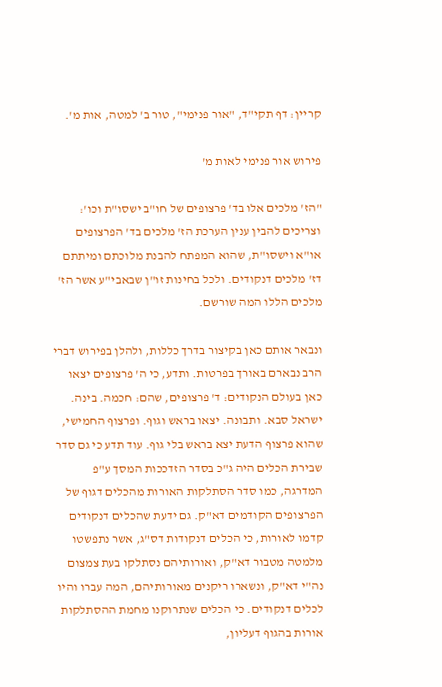קריין: דף תקי"ד, "אור פנימי", טור ב' למטה, אות מ'.

פירוש אור פנימי לאות מ'

"הז' מלכים אלו בד' פרצופים של חו"ב ישסו"ת וכו': וצריכים להבין ענין הערכת הז' מלכים בד' הפרצופים או"א וישסו"ת, שהוא המפתח להבנת מלוכתם ומיתתם דז' מלכים דנקודים. ולכל בחינות זו"ן שבאבי"ע אשר הז' מלכים הללו המה שורשם.

ונבאר אותם כאן בקיצור בדרך כללות, ולהלן בפירוש דברי הרב נבארם באורך בפרטות. ותדע, כי ה' פרצופים יצאו כאן בעולם הנקודים: ד' פרצופים, שהם: חכמה. בינה. ישראל סבא. ותבונה. יצאו בראש וגוף. ופרצוף החמישי, שהוא פרצוף הדעת יצא בראש בלי גוף. עוד תדע כי גם סדר שבירת הכלים היה ג"כ בסדר הזדככות המסך ע"פ המדרגה, כמו סדר הסתלקות האורות מהכלים דגוף של הפרצופים הקודמים דא"ק. גם ידעת שהכלים דנקודים קדמו לאורות, כי הכלים דנקודות דס"ג, אשר נתפשטו מלמטה מטבור דא"ק, ואורותיהם נסתלקו בעת צמצום נה"י דא"ק, ונשארו ריקנים מאורותיהם, המה עברו והיו לכלים דנקודים. כי הכלים שנתרוקנו מחמת ההסתלקות אורות בהגוף דעליון,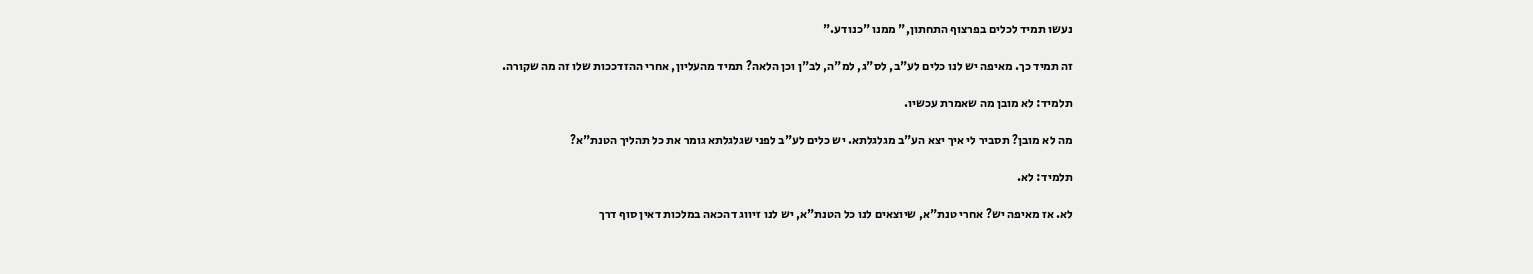נעשו תמיד לכלים בפרצוף התחתון," ממנו "כנודע."

זה תמיד כך. מאיפה יש לנו כלים לע"ב, לס"ג, למ"ה, לב"ן וכן הלאה? תמיד מהעליון, אחרי ההזדככות שלו זה מה שקורה.

תלמיד: לא מובן מה שאמרת עכשיו.

מה לא מובן? תסביר לי איך יצא הע"ב מגלגלתא. יש כלים לע"ב לפני שגלגלתא גומר את כל תהליך הטנת"א?

תלמיד: לא.

לא. אז מאיפה יש? אחרי טנת"א, שיוצאים לנו כל הטנת"א, יש לנו זיווג דהכאה במלכות דאין סוף דרך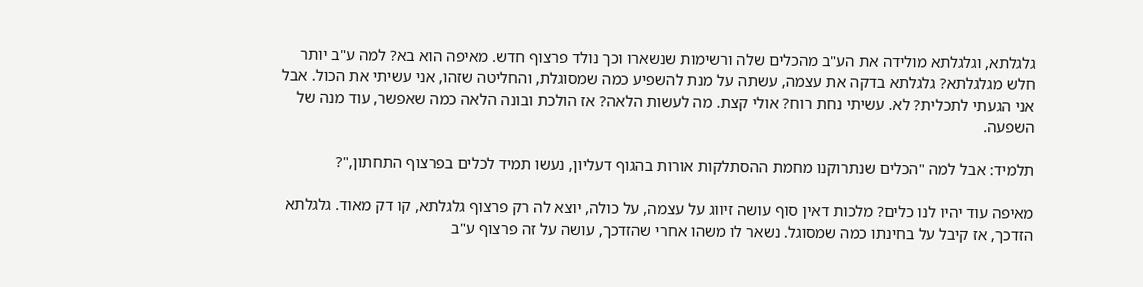גלגלתא, וגלגלתא מולידה את הע"ב מהכלים שלה ורשימות שנשארו וכך נולד פרצוף חדש. מאיפה הוא בא? למה ע"ב יותר חלש מגלגלתא? גלגלתא בדקה את עצמה, עשתה על מנת להשפיע כמה שמסוגלת, והחליטה שזהו, אני עשיתי את הכול. אבל אני הגעתי לתכלית? לא. עשיתי נחת רוח? אולי קצת. מה לעשות הלאה? אז הולכת ובונה הלאה כמה שאפשר, עוד מנה של השפעה.

תלמיד: אבל למה "הכלים שנתרוקנו מחמת ההסתלקות אורות בהגוף דעליון, נעשו תמיד לכלים בפרצוף התחתון,"?

מאיפה עוד יהיו לנו כלים? מלכות דאין סוף עושה זיווג על עצמה, על כולה, יוצא לה רק פרצוף גלגלתא, קו דק מאוד. גלגלתא הזדכך, אז קיבל על בחינתו כמה שמסוגל. נשאר לו משהו אחרי שהזדכך, עושה על זה פרצוף ע"ב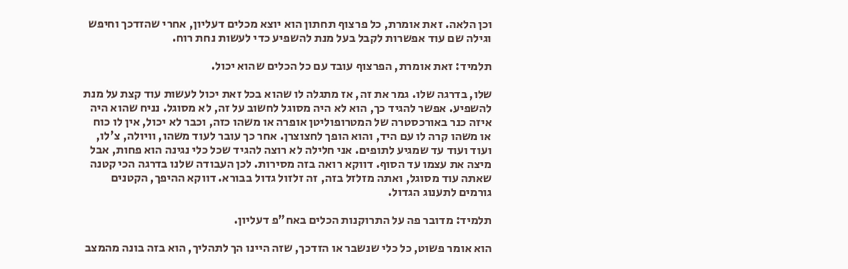וכן הלאה. זאת אומרת, כל פרצוף תחתון הוא יוצא מכלים דעליון, אחרי שהזדכך וחיפש וגילה שם עוד אפשרות לקבל בעל מנת להשפיע כדי לעשות נחת רוח.

תלמיד: זאת אומרת, הפרצוף עובד עם כל הכלים שהוא יכול.

שלו, בדרגה שלו. גמר את זה, אז מתגלה לו שהוא בכל זאת יכול לעשות עוד קצת על מנת להשפיע. אפשר להגיד כך, הוא לא היה מסוגל לחשוב על זה, לא מסוגל. נניח שהוא היה איזה כנר באורכסטרה של המטרופוליטן אופרה או משהו כזה, וכבר לא יכול, אין לו כוח או משהו קרה לו עם היד, והוא הופך לחצוצרן. אחר כך עובר לעוד משהו, וויולה, צ'לו, ועוד ועוד עד שמגיע לתופים. אני חלילה לא רוצה להגיד שכל כלי נגינה הוא פחות, אבל מיצה את עצמו עד הסוף. דווקא רואה בזה מסירות. לכן העבודה שלנו בדרגה הכי קטנה שאתה עוד מסוגל, ואתה מזלזל בזה, זה זלזול גדול בבורא. דווקא ההיפך, הקטנים גורמים לתענוג הגדול.

תלמיד: מדובר פה על התרוקנות הכלים באח"פ דעליון.

הוא אומר פשוט, כל כלי שנשבר או הזדכך, שזה היינו הך לתהליך, הוא בזה בונה מהמצב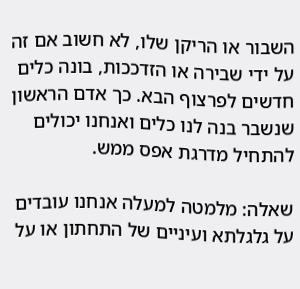השבור או הריקן שלו, לא חשוב אם זה על ידי שבירה או הזדככות, בונה כלים חדשים לפרצוף הבא. כך אדם הראשון שנשבר בנה לנו כלים ואנחנו יכולים להתחיל מדרגת אפס ממש.

שאלה: מלמטה למעלה אנחנו עובדים על גלגלתא ועיניים של התחתון או על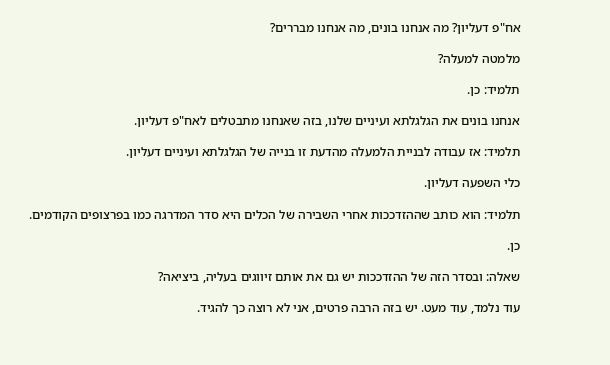אח"פ דעליון? מה אנחנו בונים, מה אנחנו מבררים?

מלמטה למעלה?

תלמיד: כן.

אנחנו בונים את הגלגלתא ועיניים שלנו, בזה שאנחנו מתבטלים לאח"פ דעליון.

תלמיד: אז עבודה לבניית הלמעלה מהדעת זו בנייה של הגלגלתא ועיניים דעליון.

כלי השפעה דעליון.

תלמיד: הוא כותב שההזדככות אחרי השבירה של הכלים היא סדר המדרגה כמו בפרצופים הקודמים.

כן.

שאלה: ובסדר הזה של ההזדככות יש גם את אותם זיווגים בעליה, ביציאה?

עוד נלמד, עוד מעט. יש בזה הרבה פרטים, אני לא רוצה כך להגיד.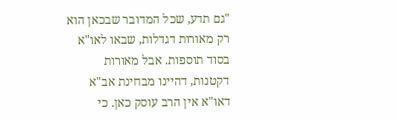"גם תדע, שכל המדובר שבכאן הוא רק מאורות דגדלות, שבאו לאו"א בסוד תוספות. אבל מאורות דקטנות, דהיינו מבחינת אב"א דאו"א אין הרב עוסק כאן. כי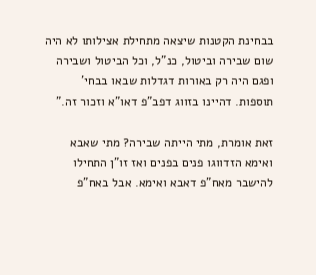בבחינת הקטנות שיצאה מתחילת אצילותו לא היה שום שבירה וביטול, כנ"ל, וכל הביטול ושבירה ופגם היה רק באורות דגדלות שבאו בבחי' תוספות. דהיינו בזווג דפב"פ דאו"א וזכור זה."

זאת אומרת, מתי הייתה שבירה? מתי שאבא ואימא הזדווגו פנים בפנים ואז זו"ן התחילו להישבר מאח"פ דאבא ואימא. אבל באח"פ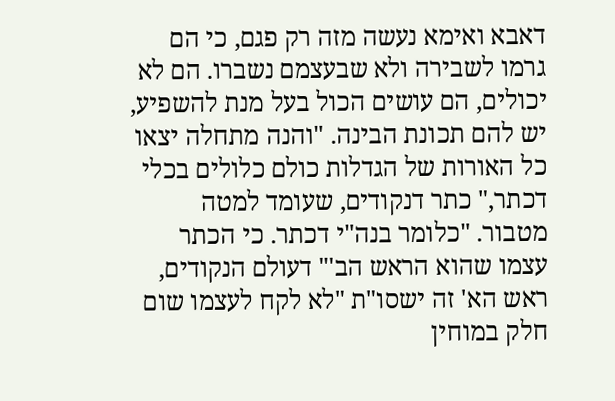דאבא ואימא נעשה מזה רק פגם, כי הם גרמו לשבירה ולא שבעצמם נשברו. הם לא יכולים, הם עושים הכול בעל מנת להשפיע, יש להם תכונת הבינה. "והנה מתחלה יצאו כל האורות של הגדלות כולם כלולים בכלי דכתר," כתר דנקודים, שעומד למטה מטבור. "כלומר בנה"י דכתר. כי הכתר עצמו שהוא הראש הב'" דעולם הנקודים, ראש הא' זה ישסו"ת "לא לקח לעצמו שום חלק במוחין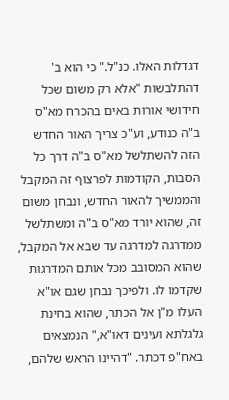דגדלות האלו. כנ"ל." כי הוא ב' דהתלבשות "אלא רק משום שכל חידושי אורות באים בהכרח מא"ס ב"ה כנודע, וע"כ צריך האור החדש הזה להשתלשל מא"ס ב"ה דרך כל הסבות, הקודמות לפרצוף זה המקבל והממשיך להאור החדש, ונבחן משום זה, שהוא יורד מא"ס ב"ה ומשתלשל ממדרגה למדרגה עד שבא אל המקבל, שהוא המסובב מכל אותם המדרגות שקדמו לו. ולפיכך נבחן שגם או"א העלו מ"ן אל הכתר, שהוא בחינת גלגלתא ועינים דאו"א," הנמצאים באח"פ דכתר. "דהיינו הראש שלהם,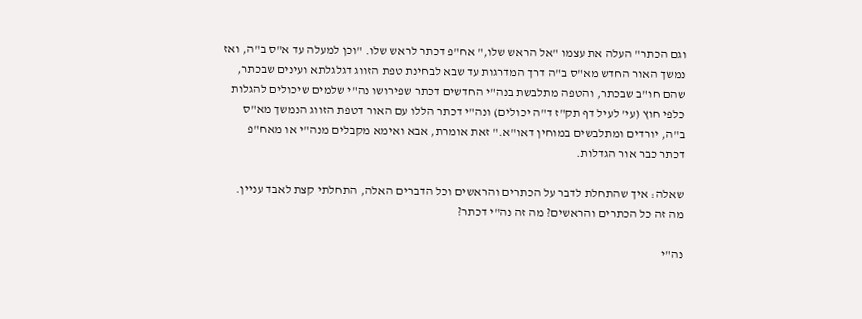וגם הכתר" העלה את עצמו "אל הראש שלו," אח"פ דכתר לראש שלו. "וכן למעלה עד א"ס ב"ה, ואז נמשך האור החדש מא"ס ב"ה דרך המדרגות עד שבא לבחינת טפת הזווג דגלגלתא ועינים שבכתר, שהם חו"ב שבכתר, והטפה מתלבשת בנה"י החדשים דכתר שפירושו נה"י שלמים שיכולים להגלות כלפי חוץ (עי' לעיל דף תק"ז ד"ה יכולים) ונה"י דכתר הללו עם האור דטפת הזווג הנמשך מא"ס ב"ה, יורדים ומתלבשים במוחין דאו"א." זאת אומרת, אבא ואימא מקבלים מנה"י או מאח"פ דכתר כבר אור הגדלות.

שאלה: איך שהתחלת לדבר על הכתרים והראשים וכל הדברים האלה, התחלתי קצת לאבד עניין. מה זה כל הכתרים והראשים? מה זה נה"י דכתר?

נה"י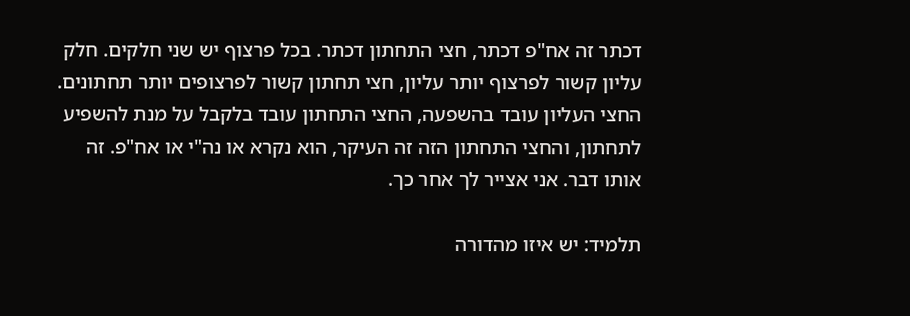דכתר זה אח"פ דכתר, חצי התחתון דכתר. בכל פרצוף יש שני חלקים. חלק עליון קשור לפרצוף יותר עליון, חצי תחתון קשור לפרצופים יותר תחתונים. החצי העליון עובד בהשפעה, החצי התחתון עובד בלקבל על מנת להשפיע לתחתון, והחצי התחתון הזה זה העיקר, הוא נקרא או נה"י או אח"פ. זה אותו דבר. אני אצייר לך אחר כך.

תלמיד: יש איזו מהדורה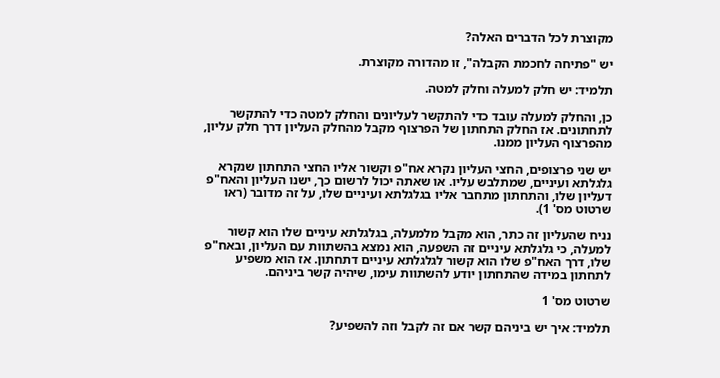מקוצרת לכל הדברים האלה?

יש "פתיחה לחכמת הקבלה", זו מהדורה מקוצרת.

תלמיד: יש חלק למעלה וחלק למטה.

כן, והחלק למעלה עובד כדי להתקשר לעליונים והחלק למטה כדי להתקשר לתחתונים. אז החלק התחתון של הפרצוף מקבל מהחלק העליון דרך חלק עליון, מהפרצוף העליון ממנו.

יש שני פרצופים, החצי העליון נקרא אח"פ וקשור אליו החצי התחתון שנקרא גלגלתא ועיניים, שמתלבש עליו. או שאתה יכול לרשום כך, ישנו העליון והאח"פ דעליון שלו, והתחתון מתחבר אליו בגלגלתא ועיניים שלו, על זה מדובר (ראו שרטוט מס' 1).

נניח שהעליון זה כתר, הוא מקבל מלמעלה, בגלגלתא עיניים שלו הוא קשור למעלה, כי גלגלתא עיניים זה השפעה, הוא נמצא בהשתוות עם העליון, ובאח"פ שלו, דרך האח"פ שלו הוא קשור לגלגלתא עיניים דתחתון. אז הוא משפיע לתחתון במידה שהתחתון יודע להשתוות עימו, שיהיה קשר ביניהם.

שרטוט מס' 1

תלמיד: איך יש ביניהם קשר אם זה לקבל וזה להשפיע?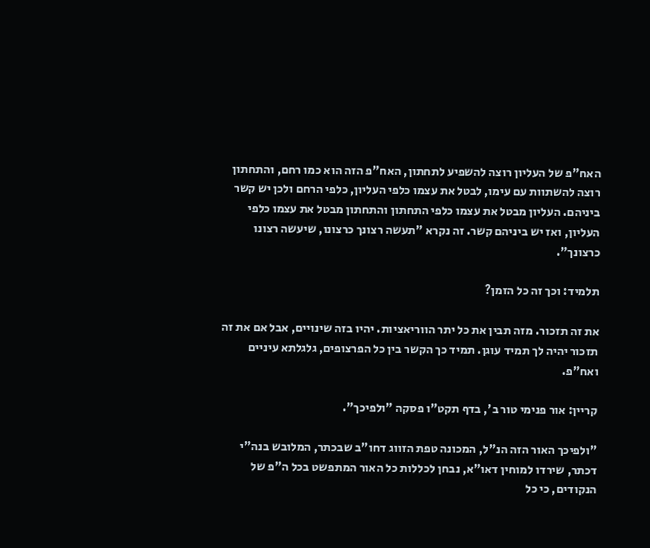האח"פ של העליון רוצה להשפיע לתחתון, האח"פ הזה הוא כמו רחם, והתחתון רוצה להשתוות עם עימו, לבטל את עצמו כלפי העליון, כלפי הרחם ולכן יש קשר ביניהם. העליון מבטל את עצמו כלפי התחתון והתחתון מבטל את עצמו כלפי העליון, ואז יש ביניהם קשר. זה נקרא "תעשה רצונך כרצונו, שיעשה רצונו כרצונך".

תלמיד: וכך זה כל הזמן?

את זה תזכור. מזה תבין את כל יתר הווריאציות. יהיו בזה שינויים, אבל אם את זה תזכור יהיה לך תמיד עוגן. תמיד כך הקשר בין כל הפרצופים, גלגלתא עיניים ואח"פ.

קריין: אור פנימי טור ב', בדף תקט"ו פסקה "ולפיכך".

"ולפיכך האור הזה הנ"ל, המכונה טפת הזווג דחו"ב שבכתר, המלובש בנה"י דכתר, שירדו למוחין דאו"א, נבחן לכללות כל האור המתפשט בכל ה"פ של הנקודים, כי כל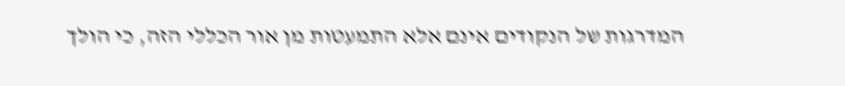המדרגות של הנקודים אינם אלא התמעטות מן אור הכללי הזה, כי הולך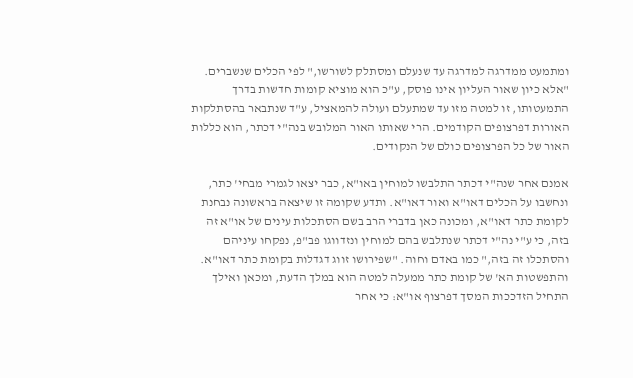ומתמעט ממדרגה למדרגה עד שנעלם ומסתלק לשורשו," לפי הכלים שנשברים. "אלא כיון שאור העליון אינו פוסק, ע"כ הוא מוציא קומות חדשות בדרך התמעטותו, זו למטה מזו עד שמתעלם ועולה להמאציל, ע"ד שנתבאר בהסתלקות האורות דפרצופים הקודמים. הרי שאותו האור המלובש בנה"י דכתר, הוא כללות האור של כל הפרצופים כולם של הנקודים.

אמנם אחר שנה"י דכתר התלבשו למוחין באו"א, כבר יצאו לגמרי מבחי' כתר, ונחשבו על הכלים דאו"א ואור דאו"א. ותדע שקומה זו שיצאה בראשונה נבחנת לקומת כתר דאו"א, ומכונה כאן בדברי הרב בשם הסתכלות עינים של או"א זה בזה, כי ע"י נה"י דכתר שנתלבש בהם למוחין ונזדווגו פב"פ, נפקחו עיניהם והסתכלו זה בזה," כמו באדם וחוה. "שפירושו זווג דגדלות בקומת כתר דאו"א. והתפשטות הא' של קומת כתר ממעלה למטה הוא במלך הדעת, ומכאן ואילך התחיל הזדככות המסך דפרצוף או"א: כי אחר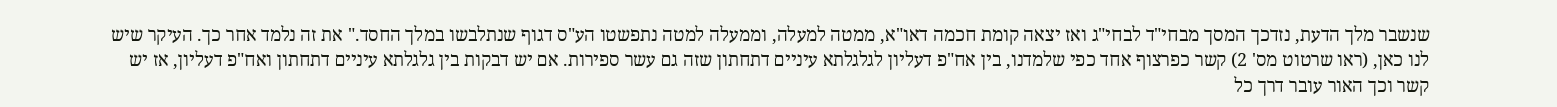שנשבר מלך הדעת, נזדכך המסך מבחי"ד לבחי"ג ואז יצאה קומת חכמה דאו"א, ממטה למעלה, וממעלה למטה נתפשטו הע"ס דגוף שנתלבשו במלך החסד." את זה נלמד אחר כך. העיקר שיש לנו כאן, (ראו שרטוט מס' 2) קשר כפרצוף אחד כפי שלמדנו, בין אח"פ דעליון לגלגלתא עיניים דתחתון שזה גם עשר ספירות. אם יש דבקות בין גלגלתא עיניים דתחתון ואח"פ דעליון, אז יש קשר וכך האור עובר דרך כל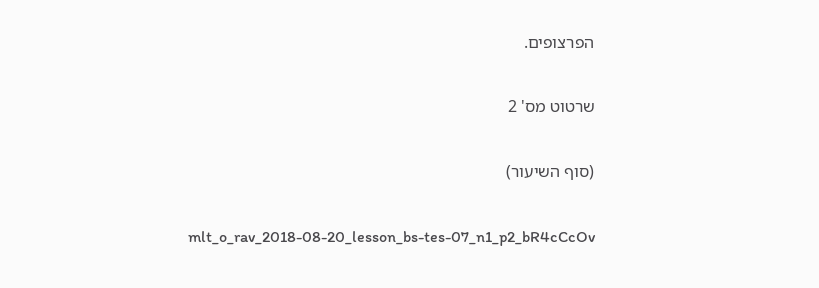הפרצופים.

שרטוט מס' 2

(סוף השיעור)

mlt_o_rav_2018-08-20_lesson_bs-tes-07_n1_p2_bR4cCcOv